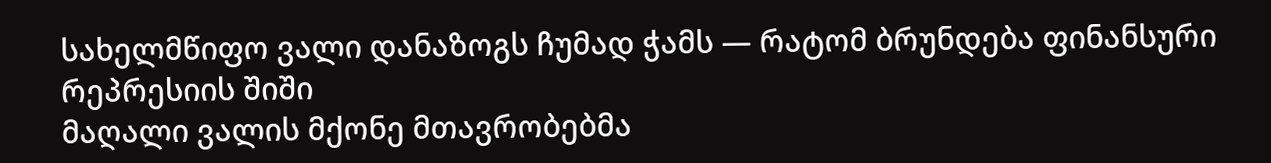სახელმწიფო ვალი დანაზოგს ჩუმად ჭამს — რატომ ბრუნდება ფინანსური რეპრესიის შიში
მაღალი ვალის მქონე მთავრობებმა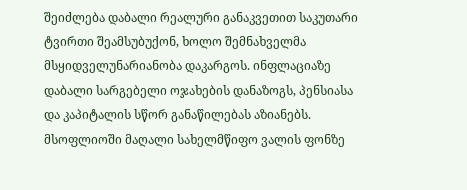შეიძლება დაბალი რეალური განაკვეთით საკუთარი ტვირთი შეამსუბუქონ, ხოლო შემნახველმა მსყიდველუნარიანობა დაკარგოს. ინფლაციაზე დაბალი სარგებელი ოჯახების დანაზოგს, პენსიასა და კაპიტალის სწორ განაწილებას აზიანებს.
მსოფლიოში მაღალი სახელმწიფო ვალის ფონზე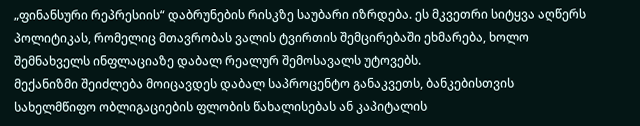„ფინანსური რეპრესიის“ დაბრუნების რისკზე საუბარი იზრდება. ეს მკვეთრი სიტყვა აღწერს პოლიტიკას, რომელიც მთავრობას ვალის ტვირთის შემცირებაში ეხმარება, ხოლო შემნახველს ინფლაციაზე დაბალ რეალურ შემოსავალს უტოვებს.
მექანიზმი შეიძლება მოიცავდეს დაბალ საპროცენტო განაკვეთს, ბანკებისთვის სახელმწიფო ობლიგაციების ფლობის წახალისებას ან კაპიტალის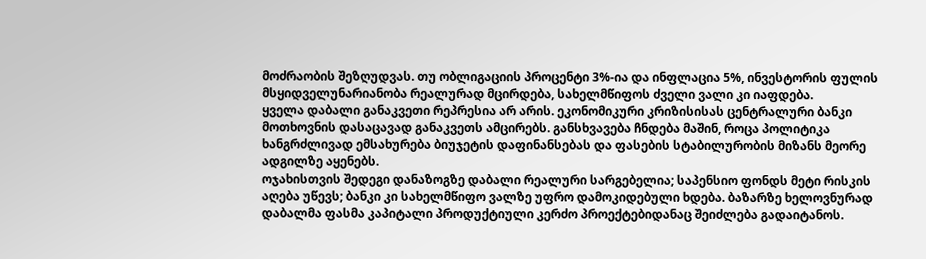მოძრაობის შეზღუდვას. თუ ობლიგაციის პროცენტი 3%-ია და ინფლაცია 5%, ინვესტორის ფულის მსყიდველუნარიანობა რეალურად მცირდება, სახელმწიფოს ძველი ვალი კი იაფდება.
ყველა დაბალი განაკვეთი რეპრესია არ არის. ეკონომიკური კრიზისისას ცენტრალური ბანკი მოთხოვნის დასაცავად განაკვეთს ამცირებს. განსხვავება ჩნდება მაშინ, როცა პოლიტიკა ხანგრძლივად ემსახურება ბიუჯეტის დაფინანსებას და ფასების სტაბილურობის მიზანს მეორე ადგილზე აყენებს.
ოჯახისთვის შედეგი დანაზოგზე დაბალი რეალური სარგებელია; საპენსიო ფონდს მეტი რისკის აღება უწევს; ბანკი კი სახელმწიფო ვალზე უფრო დამოკიდებული ხდება. ბაზარზე ხელოვნურად დაბალმა ფასმა კაპიტალი პროდუქტიული კერძო პროექტებიდანაც შეიძლება გადაიტანოს.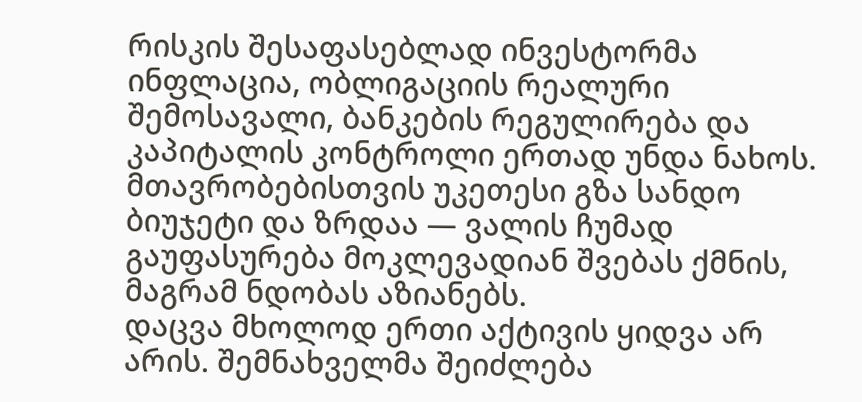რისკის შესაფასებლად ინვესტორმა ინფლაცია, ობლიგაციის რეალური შემოსავალი, ბანკების რეგულირება და კაპიტალის კონტროლი ერთად უნდა ნახოს. მთავრობებისთვის უკეთესი გზა სანდო ბიუჯეტი და ზრდაა — ვალის ჩუმად გაუფასურება მოკლევადიან შვებას ქმნის, მაგრამ ნდობას აზიანებს.
დაცვა მხოლოდ ერთი აქტივის ყიდვა არ არის. შემნახველმა შეიძლება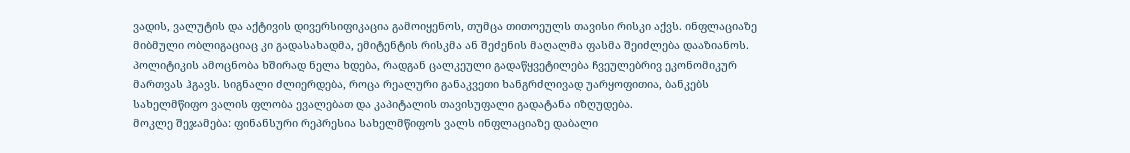ვადის, ვალუტის და აქტივის დივერსიფიკაცია გამოიყენოს, თუმცა თითოეულს თავისი რისკი აქვს. ინფლაციაზე მიბმული ობლიგაციაც კი გადასახადმა, ემიტენტის რისკმა ან შეძენის მაღალმა ფასმა შეიძლება დააზიანოს.
პოლიტიკის ამოცნობა ხშირად ნელა ხდება, რადგან ცალკეული გადაწყვეტილება ჩვეულებრივ ეკონომიკურ მართვას ჰგავს. სიგნალი ძლიერდება, როცა რეალური განაკვეთი ხანგრძლივად უარყოფითია, ბანკებს სახელმწიფო ვალის ფლობა ევალებათ და კაპიტალის თავისუფალი გადატანა იზღუდება.
მოკლე შეჯამება: ფინანსური რეპრესია სახელმწიფოს ვალს ინფლაციაზე დაბალი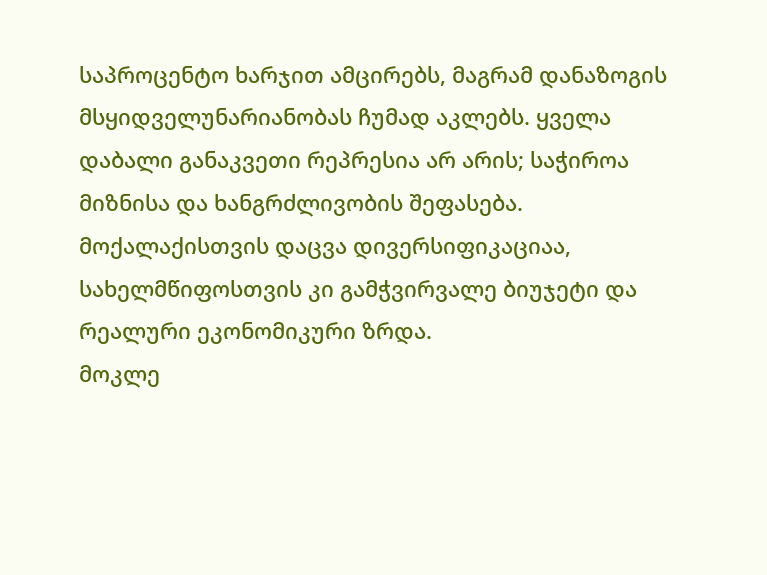საპროცენტო ხარჯით ამცირებს, მაგრამ დანაზოგის მსყიდველუნარიანობას ჩუმად აკლებს. ყველა დაბალი განაკვეთი რეპრესია არ არის; საჭიროა მიზნისა და ხანგრძლივობის შეფასება. მოქალაქისთვის დაცვა დივერსიფიკაციაა, სახელმწიფოსთვის კი გამჭვირვალე ბიუჯეტი და რეალური ეკონომიკური ზრდა.
მოკლე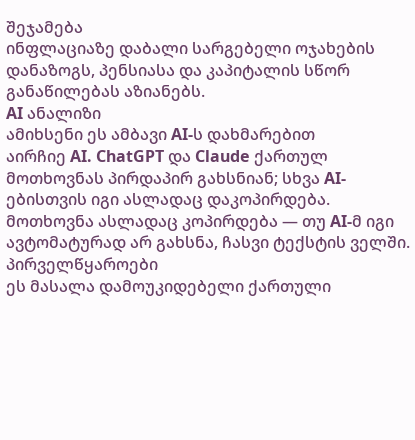შეჯამება
ინფლაციაზე დაბალი სარგებელი ოჯახების დანაზოგს, პენსიასა და კაპიტალის სწორ განაწილებას აზიანებს.
AI ანალიზი
ამიხსენი ეს ამბავი AI-ს დახმარებით
აირჩიე AI. ChatGPT და Claude ქართულ მოთხოვნას პირდაპირ გახსნიან; სხვა AI-ებისთვის იგი ასლადაც დაკოპირდება.
მოთხოვნა ასლადაც კოპირდება — თუ AI-მ იგი ავტომატურად არ გახსნა, ჩასვი ტექსტის ველში.
პირველწყაროები
ეს მასალა დამოუკიდებელი ქართული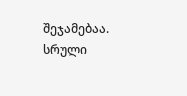შეჯამებაა. სრული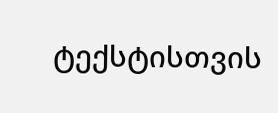ტექსტისთვის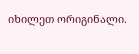იხილეთ ორიგინალი.